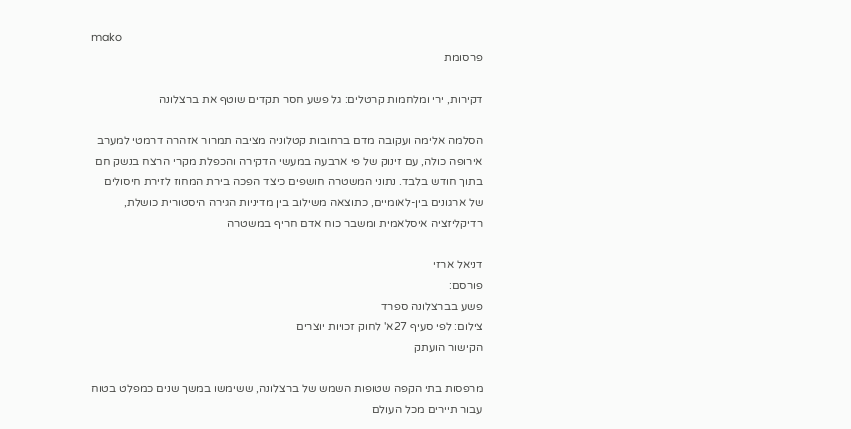mako
פרסומת

דקירות, ירי ומלחמות קרטלים: גל פשע חסר תקדים שוטף את ברצלונה

הסלמה אלימה ועקובה מדם ברחובות קטלוניה מציבה תמרור אזהרה דרמטי למערב אירופה כולה, עם זינוק של פי ארבעה במעשי הדקירה והכפלת מקרי הרצח בנשק חם בתוך חודש בלבד. נתוני המשטרה חושפים כיצד הפכה בירת המחוז לזירת חיסולים של ארגונים בין-לאומיים, כתוצאה משילוב בין מדיניות הגירה היסטורית כושלת, רדיקליזציה איסלאמית ומשבר כוח אדם חריף במשטרה

דניאל ארזי
פורסם:
פשע בברצלונה ספרד
צילום: לפי סעיף 27א' לחוק זכויות יוצרים
הקישור הועתק

מרפסות בתי הקפה שטופות השמש של ברצלונה, ששימשו במשך שנים כמפלט בטוח עבור תיירים מכל העולם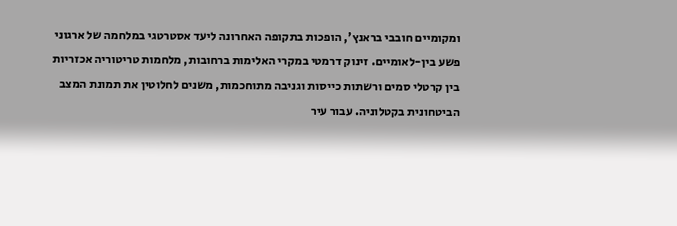ומקומיים חובבי בראנץ', הופכות בתקופה האחרונה ליעד אסטרטגי במלחמה של ארגוני פשע בין-לאומיים. זינוק דרמטי במקרי האלימות ברחובות, מלחמות טריטוריה אכזריות בין קרטלי סמים ורשתות כייסות וגניבה מתוחכמות, משנים לחלוטין את תמונת המצב הביטחונית בקטלוניה. עבור עיר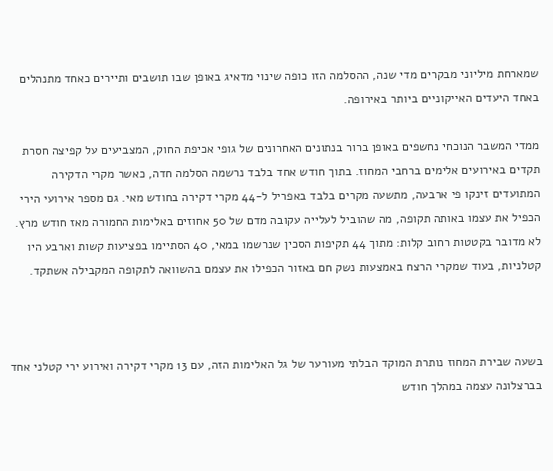שמארחת מיליוני מבקרים מדי שנה, ההסלמה הזו כופה שינוי מדאיג באופן שבו תושבים ותיירים כאחד מתנהלים באחד היעדים האייקוניים ביותר באירופה.

ממדי המשבר הנוכחי נחשפים באופן ברור בנתונים האחרונים של גופי אכיפת החוק, המצביעים על קפיצה חסרת תקדים באירועים אלימים ברחבי המחוז. בתוך חודש אחד בלבד נרשמה הסלמה חדה, כאשר מקרי הדקירה המתועדים זינקו פי ארבעה, מתשעה מקרים בלבד באפריל ל-44 מקרי דקירה בחודש מאי. גם מספר אירועי הירי הכפיל את עצמו באותה תקופה, מה שהוביל לעלייה עקובה מדם של 50 אחוזים באלימות החמורה מאז חודש מרץ. לא מדובר בקטטות רחוב קלות: מתוך 44 תקיפות הסכין שנרשמו במאי, 40 הסתיימו בפציעות קשות וארבע היו קטלניות, בעוד שמקרי הרצח באמצעות נשק חם באזור הכפילו את עצמם בהשוואה לתקופה המקבילה אשתקד.



בשעה שבירת המחוז נותרת המוקד הבלתי מעורער של גל האלימות הזה, עם 13 מקרי דקירה ואירוע ירי קטלני אחד בברצלונה עצמה במהלך חודש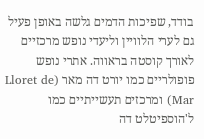בודד, שפיכות הדמים גלשה באופן פעיל גם לערי הלוויין וליעדי נופש מרכזיים לאורך קוסטה בראווה. אתרי נופש פופולריים כמו יורט דה מאר (Lloret de Mar) ומרכזים תעשייתיים כמו ל'הוספיטלט דה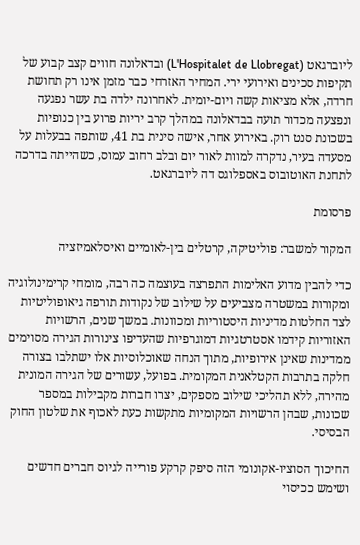ליוברגאט (L'Hospitalet de Llobregat) ובדאלונה חווים קצב קבוע של תקיפות סכינים ואירועי ירי. המחיר האזרחי כבר מזמן אינו רק תחושת חרדה, אלא מציאות קשה ויום-יומית. לאחרונה ילדה בת עשר נפגעה ונפצעה מכדור תועה בבדאלונה במהלך קרב יריות פרוע בין כנופיות בשכונת סנט רוק. באירוע אחר, אישה סינית בת 41, שותפה בבעלות על מסעדה בעיר, נדקרה למוות לאור יום ובלב רחוב עמוס, כשהייתה בדרכה לתחנת האוטובוס באספלוגס דה ליוברגאט.

פרסומת

המקור למשבר: פוליטיקה, קרטלים בין-לאומיים ואיסלאמיזציה

כדי להבין מדוע האלימות התפרצה בעוצמה כה רבה, מומחי קרימינולוגיה ומקורות במשטרה מצביעים על שילוב של נקודות תורפה גיאופוליטיות לצד החלטות מדיניות היסטוריות ומכוונות. במשך שנים, הרשויות האזוריות קידמו אסטרטגיות דמוגרפיות שהעדיפו צינורות הגירה מסוימים ממדינות שאינן אירופיות, מתוך הנחה שאוכלוסיות אלו ישתלבו בצורה חלקה בתרבות הקטלאנית המקומית. בפועל, עשורים של הגירה המונית מהירה, ללא תהליכי שילוב מספקים, יצרו חברות מקבילות במספר שכונות, שבהן הרשויות המקומיות מתקשות כעת לאכוף את שלטון החוק הבסיסי.

החיכוך הסוציו-אקונומי הזה סיפק קרקע פורייה לגיוס חברים חדשים ושימש ככיסוי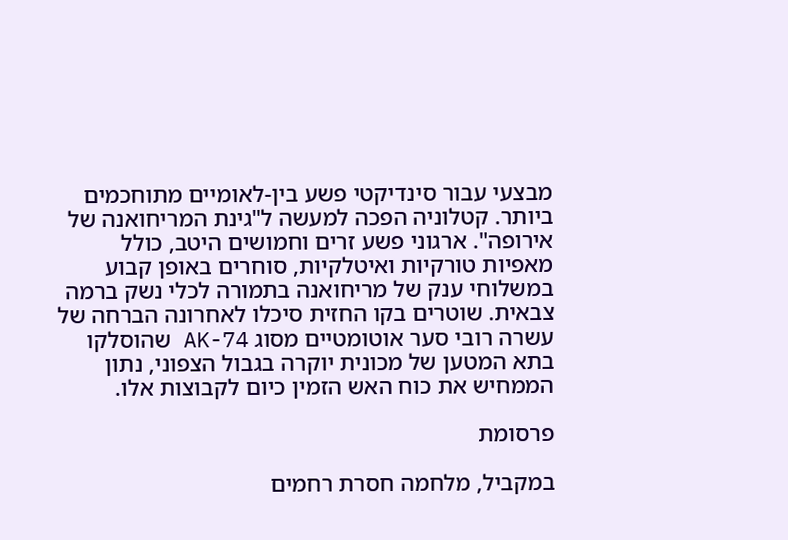מבצעי עבור סינדיקטי פשע בין-לאומיים מתוחכמים ביותר. קטלוניה הפכה למעשה ל"גינת המריחואנה של אירופה". ארגוני פשע זרים וחמושים היטב, כולל מאפיות טורקיות ואיטלקיות, סוחרים באופן קבוע במשלוחי ענק של מריחואנה בתמורה לכלי נשק ברמה צבאית. שוטרים בקו החזית סיכלו לאחרונה הברחה של עשרה רובי סער אוטומטיים מסוג AK-74 שהוסלקו בתא המטען של מכונית יוקרה בגבול הצפוני, נתון הממחיש את כוח האש הזמין כיום לקבוצות אלו.

פרסומת

במקביל, מלחמה חסרת רחמים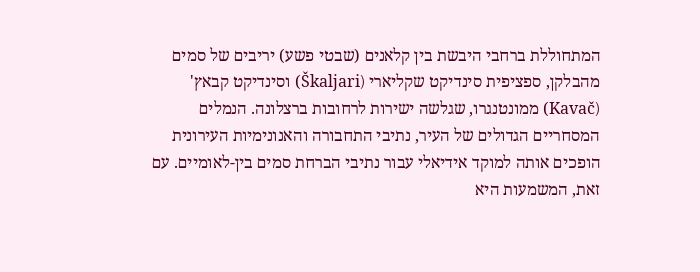המתחוללת ברחבי היבשת בין קלאנים (שבטי פשע) יריבים של סמים מהבלקן, ספציפית סינדיקט שקליארי (Škaljari) וסינדיקט קבאץ' (Kavač) ממונטנגרו, שגלשה ישירות לרחובות ברצלונה. הנמלים המסחריים הגדולים של העיר, נתיבי התחבורה והאנונימיות העירונית הופכים אותה למוקד אידיאלי עבור נתיבי הברחת סמים בין-לאומיים. עם זאת, המשמעות היא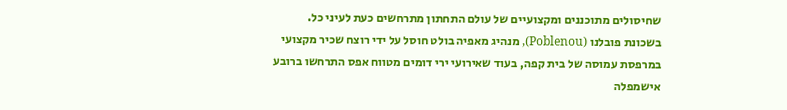שחיסולים מתוכננים ומקצועיים של עולם התחתון מתרחשים כעת לעיני כל. בשכונת פובלנו (Poblenou), מנהיג מאפיה בולט חוסל על ידי רוצח שכיר מקצועי במרפסת עמוסה של בית קפה, בעוד שאירועי ירי דומים מטווח אפס התרחשו ברובע אישמפלה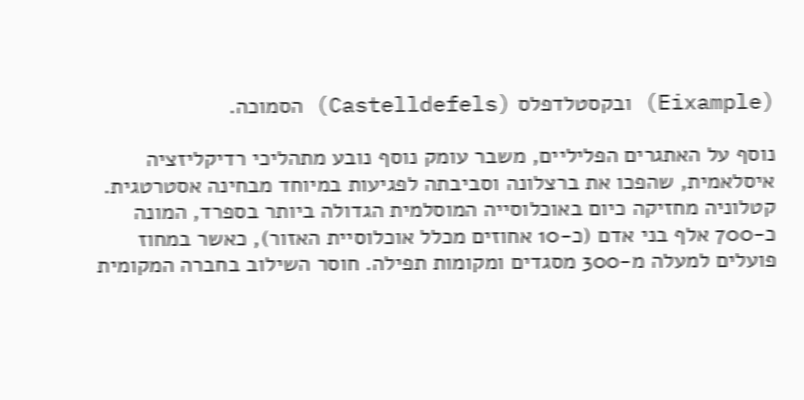(Eixample) ובקסטלדפלס (Castelldefels) הסמוכה.

נוסף על האתגרים הפליליים, משבר עומק נוסף נובע מתהליכי רדיקליזציה איסלאמית, שהפכו את ברצלונה וסביבתה לפגיעות במיוחד מבחינה אסטרטגית. קטלוניה מחזיקה כיום באוכלוסייה המוסלמית הגדולה ביותר בספרד, המונה כ-700 אלף בני אדם (כ-10 אחוזים מכלל אוכלוסיית האזור), כאשר במחוז פועלים למעלה מ-300 מסגדים ומקומות תפילה. חוסר השילוב בחברה המקומית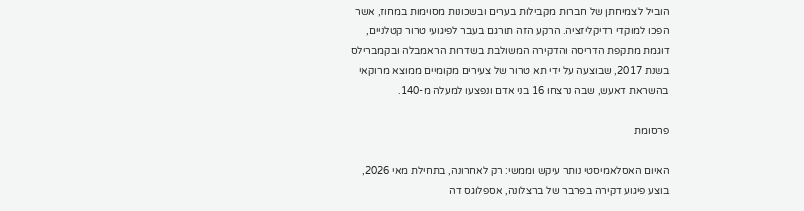הוביל לצמיחתן של חברות מקבילות בערים ובשכונות מסוימות במחוז, אשר הפכו למוקדי רדיקליזציה. הרקע הזה תורגם בעבר לפיגועי טרור קטלניים, דוגמת מתקפת הדריסה והדקירה המשולבת בשדרות הראמבלה ובקמברילס בשנת 2017, שבוצעה על ידי תא טרור של צעירים מקומיים ממוצא מרוקאי בהשראת דאעש, שבה נרצחו 16 בני אדם ונפצעו למעלה מ-140.

פרסומת

האיום האסלאמיסטי נותר עיקש וממשי: רק לאחרונה, בתחילת מאי 2026, בוצע פיגוע דקירה בפרבר של ברצלונה, אספלוגס דה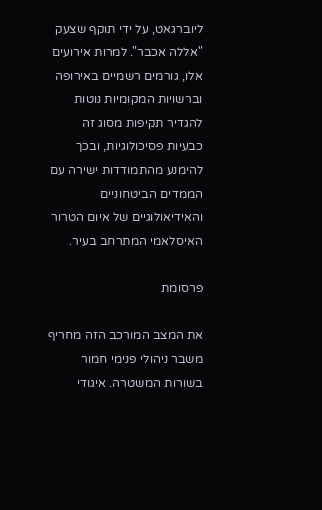ליוברגאט, על ידי תוקף שצעק "אללה אכבר". למרות אירועים אלו, גורמים רשמיים באירופה וברשויות המקומיות נוטות להגדיר תקיפות מסוג זה כבעיות פסיכולוגיות, ובכך להימנע מהתמודדות ישירה עם הממדים הביטחוניים והאידיאולוגיים של איום הטרור האיסלאמי המתרחב בעיר.

פרסומת

את המצב המורכב הזה מחריף משבר ניהולי פנימי חמור בשורות המשטרה. איגודי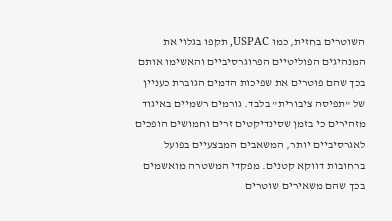השוטרים בחזית, כמו USPAC, תקפו בגלוי את המנהיגים הפוליטיים הפרוגרסיביים והאשימו אותם בכך שהם פוטרים את שפיכות הדמים הגוברת כעניין של "תפיסה ציבורית" בלבד. גורמים רשמיים באיגוד מזהירים כי בזמן שסינדיקטים זרים וחמושים הופכים לאגרסיביים יותר, המשאבים המבצעיים בפועל ברחובות דווקא קטנים. מפקדי המשטרה מואשמים בכך שהם משאירים שוטרים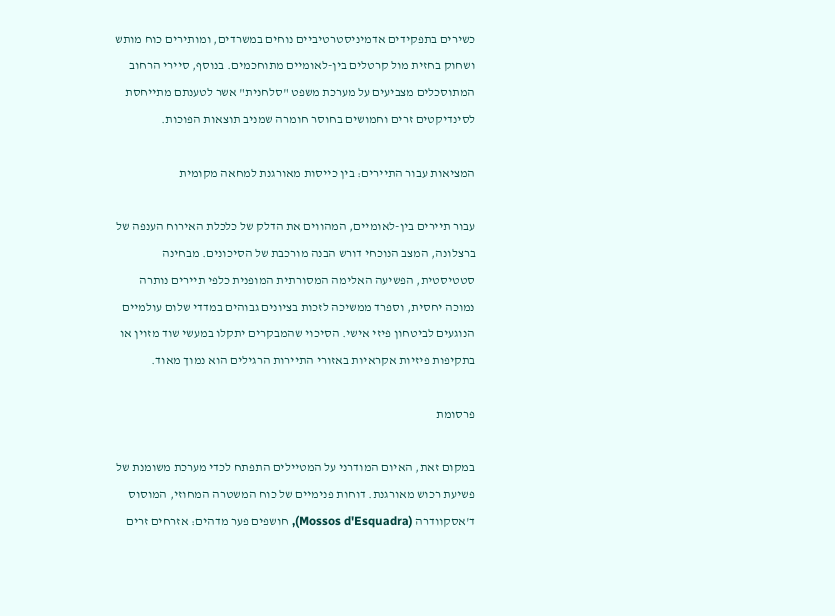כשירים בתפקידים אדמיניסטרטיביים נוחים במשרדים, ומותירים כוח מותש ושחוק בחזית מול קרטלים בין-לאומיים מתוחכמים. בנוסף, סיירי הרחוב המתוסכלים מצביעים על מערכת משפט "סלחנית" אשר לטענתם מתייחסת לסינדיקטים זרים וחמושים בחוסר חומרה שמניב תוצאות הפוכות.

המציאות עבור התיירים: בין כייסות מאורגנת למחאה מקומית

עבור תיירים בין-לאומיים, המהווים את הדלק של כלכלת האירוח הענפה של ברצלונה, המצב הנוכחי דורש הבנה מורכבת של הסיכונים. מבחינה סטטיסטית, הפשיעה האלימה המסורתית המופנית כלפי תיירים נותרה נמוכה יחסית, וספרד ממשיכה לזכות בציונים גבוהים במדדי שלום עולמיים הנוגעים לביטחון פיזי אישי. הסיכוי שהמבקרים יתקלו במעשי שוד מזוין או בתקיפות פיזיות אקראיות באזורי התיירות הרגילים הוא נמוך מאוד.

פרסומת

במקום זאת, האיום המודרני על המטיילים התפתח לכדי מערכת משומנת של פשיעת רכוש מאורגנת. דוחות פנימיים של כוח המשטרה המחוזי, המוסוס ד'אסקוודרה (Mossos d'Esquadra), חושפים פער מדהים: אזרחים זרים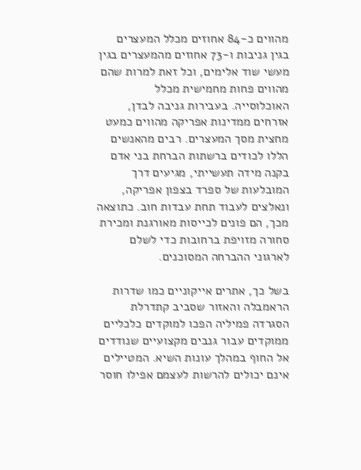מהווים כ-84 אחוזים מכלל המעצרים בגין גניבות ו-73 אחוזים מהמעצרים בגין מעשי שוד אלימים, וכל זאת למרות שהם מהווים פחות מחמישית מכלל האוכלוסייה. בעבירות גניבה לבדן, אזרחים ממדינות אפריקה מהווים כמעט מחצית מסך המעצרים. רבים מהאנשים הללו לכודים ברשתות הברחת בני אדם בקנה מידה תעשייתי, מגיעים דרך המובלעות של ספרד בצפון אפריקה, ונאלצים לעבוד תחת עבדות חוב. כתוצאה מכך, הם פונים לכייסות מאורגנת ומכירת סחורה מזויפת ברחובות כדי לשלם לארגוני ההברחה המסוכנים.

בשל כך, אתרים אייקוניים כמו שדרות הראמבלה והאזור שסביב קתדרלת הסגרדה פמיליה הפכו למוקדים כלכליים ממוקדים עבור גנבים מקצועיים שנודדים אל החוף במהלך עונות השיא. המטיילים אינם יכולים להרשות לעצמם אפילו חוסר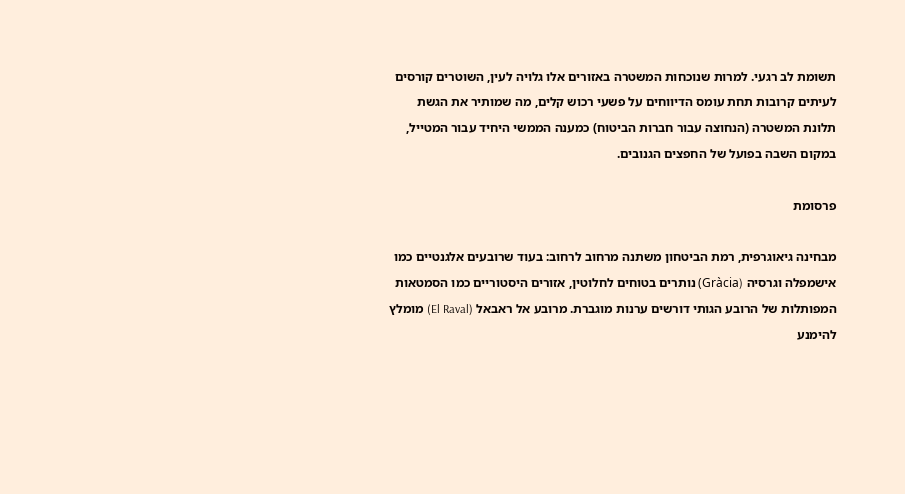תשומת לב רגעי. למרות שנוכחות המשטרה באזורים אלו גלויה לעין, השוטרים קורסים לעיתים קרובות תחת עומס הדיווחים על פשעי רכוש קלים, מה שמותיר את הגשת תלונת המשטרה (הנחוצה עבור חברות הביטוח) כמענה הממשי היחיד עבור המטייל, במקום השבה בפועל של החפצים הגנובים.

פרסומת

מבחינה גיאוגרפית, רמת הביטחון משתנה מרחוב לרחוב: בעוד שרובעים אלגנטיים כמו אישמפלה וגרסיה (Gràcia) נותרים בטוחים לחלוטין, אזורים היסטוריים כמו הסמטאות המפותלות של הרובע הגותי דורשים ערנות מוגברת. מרובע אל ראבאל (El Raval) מומלץ להימנע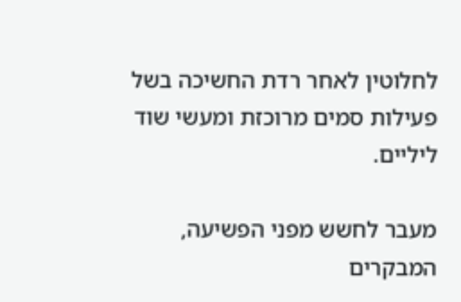לחלוטין לאחר רדת החשיכה בשל פעילות סמים מרוכזת ומעשי שוד ליליים.

מעבר לחשש מפני הפשיעה, המבקרים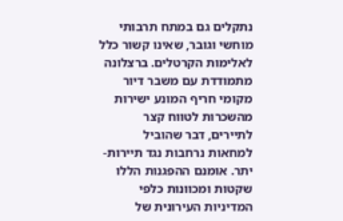נתקלים גם במתח תרבותי מוחשי וגובר, שאינו קשור כלל לאלימות הקרטלים. ברצלונה מתמודדת עם משבר דיור מקומי חריף המונע ישירות מהשכרות לטווח קצר לתיירים, דבר שהוביל למחאות נרחבות נגד תיירות-יתר. אומנם ההפגנות הללו שקטות ומכוונות כלפי המדיניות העירונית של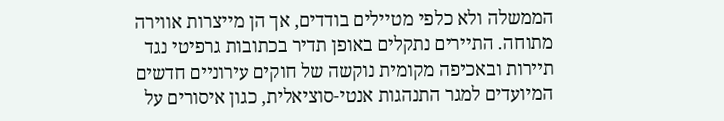הממשלה ולא כלפי מטיילים בודדים, אך הן מייצרות אווירה מתוחה. התיירים נתקלים באופן תדיר בכתובות גרפיטי נגד תיירות ובאכיפה מקומית נוקשה של חוקים עירוניים חדשים המיועדים למגר התנהגות אנטי-סוציאלית, כגון איסורים על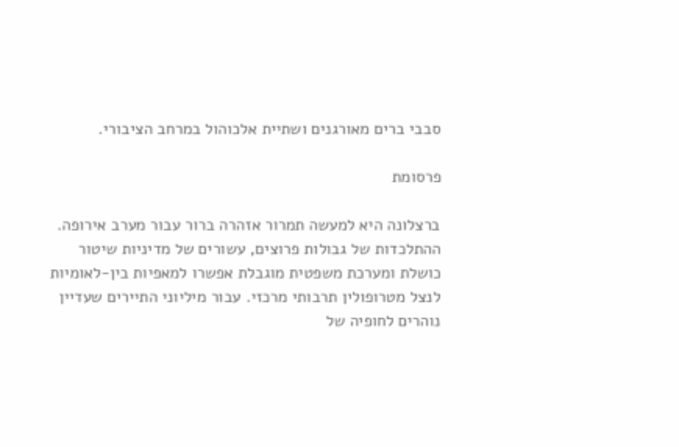סבבי ברים מאורגנים ושתיית אלכוהול במרחב הציבורי.

פרסומת

ברצלונה היא למעשה תמרור אזהרה ברור עבור מערב אירופה. ההתלכדות של גבולות פרוצים, עשורים של מדיניות שיטור כושלת ומערכת משפטית מוגבלת אפשרו למאפיות בין-לאומיות לנצל מטרופולין תרבותי מרכזי. עבור מיליוני התיירים שעדיין נוהרים לחופיה של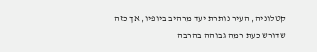קטלוניה, העיר נותרת יעד מרהיב ביופיו, אך כזה שדורש כעת רמה גבוהה בהרבה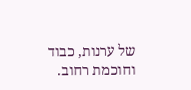של ערנות, כבוד וחוכמת רחוב.